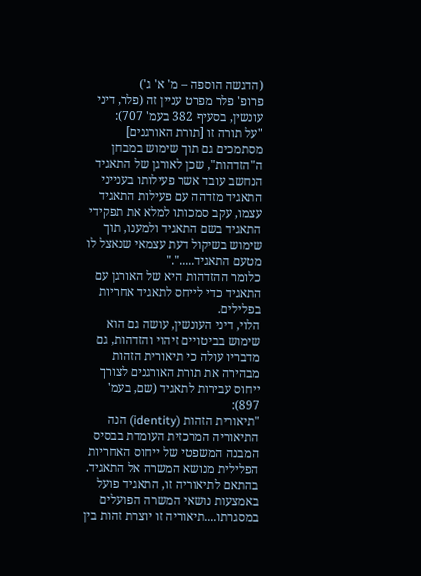(הדגשה הוספה – מ' א' ג')
פרופ' פלר מפרט עניין זה (פלר, דיני עונשין, בסעיף 382 בעמ' 707):
"על תורה זו [תורת האורגנים] מסתמכים גם תוך שימוש במבחן ה"הזדהות", שכן לאורגן של התאגיד הנחשב עובד אשר פעילותו בענייני התאגיד מזדהה עם פעילות התאגיד עצמו, עקב סמכותו למלא את תפקידי התאגיד בשם התאגיד ולמענו, תוך שימוש בשיקול דעת עצמאי שנאצל לו מטעם התאגיד....."."
כלומר ההזדהות היא של האורגן עם התאגיד כדי לייחס לתאגיד אחריות בפלילים.
הלוי, דיני העונשין, עושה גם הוא שימוש בביטויים זיהוי והזדהות, גם מדבריו עולה כי תיאורית הזהות מבהירה את תורת האורגנים לצורך ייחוס עבירות לתאגיד (שם, בעמ' 897):
"תיאורית הזהות (identity) הנה התיאוריה המרכזית העומדת בבסיס המבנה המשפטי של ייחוס האחריות הפלילית מנושא המשרה אל התאגיד. בהתאם לתיאוריה זו, התאגיד פועל באמצעות נושאי המשרה הפועלים במסגרתו....תיאוריה זו יוצרת זהות בין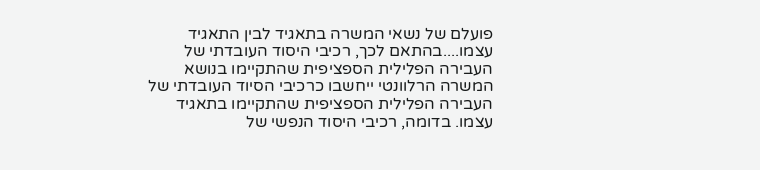פועלם של נשאי המשרה בתאגיד לבין התאגיד עצמו....בהתאם לכך, רכיבי היסוד העובדתי של העבירה הפלילית הספציפית שהתקיימו בנושא המשרה הרלוונטי ייחשבו כרכיבי הסיוד העובדתי של העבירה הפלילית הספציפית שהתקיימו בתאגיד עצמו. בדומה, רכיבי היסוד הנפשי של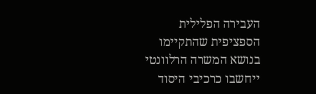העבירה הפלילית הספציפית שהתקיימו בנושא המשרה הרלוונטי ייחשבו כרכיבי היסוד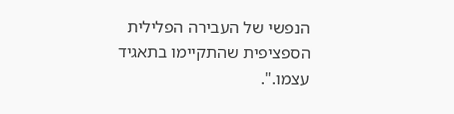הנפשי של העבירה הפלילית הספציפית שהתקיימו בתאגיד עצמו.".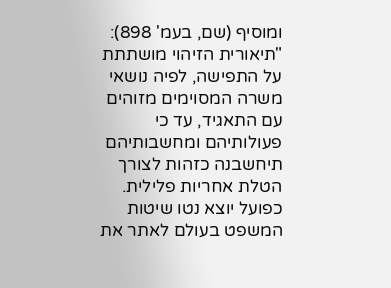ומוסיף (שם, בעמ' 898):
"תיאורית הזיהוי מושתתת על התפישה, לפיה נושאי משרה המסוימים מזוהים עם התאגיד, עד כי פעולותיהם ומחשבותיהם תיחשבנה כזהות לצורך הטלת אחריות פלילית. כפועל יוצא נטו שיטות המשפט בעולם לאתר את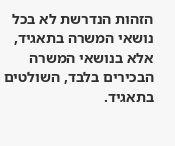הזהות הנדרשת לא בכל נושאי המשרה בתאגיד, אלא בנושאי המשרה הבכירים בלבד, השולטים בתאגיד.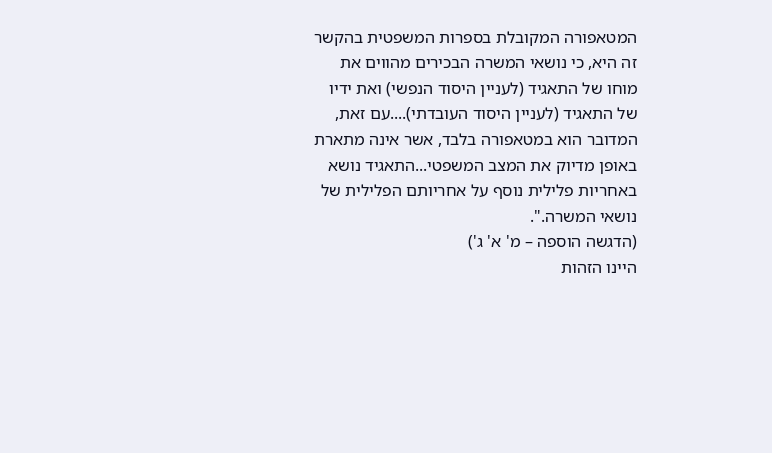המטאפורה המקובלת בספרות המשפטית בהקשר זה היא, כי נושאי המשרה הבכירים מהווים את מוחו של התאגיד (לעניין היסוד הנפשי) ואת ידיו של התאגיד (לעניין היסוד העובדתי)....עם זאת, המדובר הוא במטאפורה בלבד, אשר אינה מתארת באופן מדיוק את המצב המשפטי...התאגיד נושא באחריות פלילית נוסף על אחריותם הפלילית של נושאי המשרה.".
(הדגשה הוספה – מ' א' ג')
היינו הזהות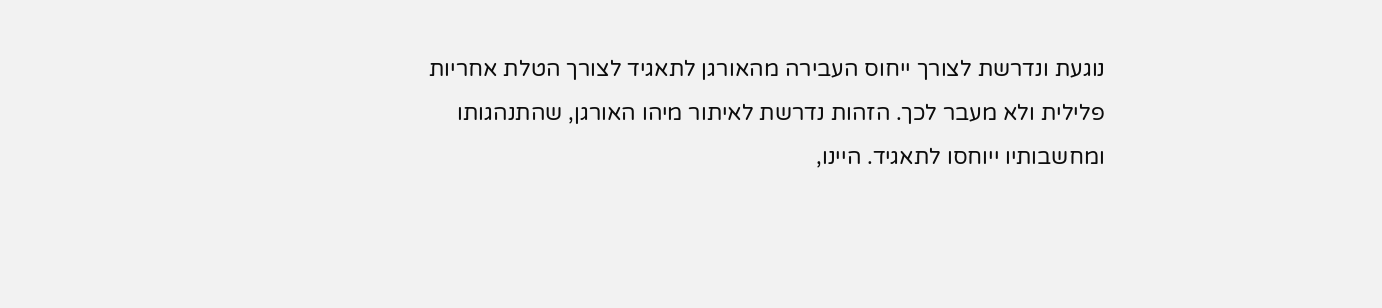נוגעת ונדרשת לצורך ייחוס העבירה מהאורגן לתאגיד לצורך הטלת אחריות פלילית ולא מעבר לכך. הזהות נדרשת לאיתור מיהו האורגן, שהתנהגותו ומחשבותיו ייוחסו לתאגיד. היינו,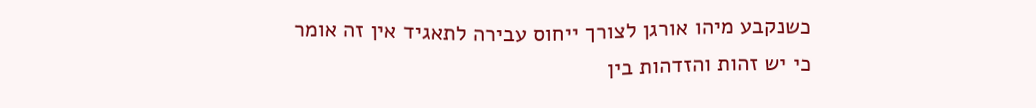כשנקבע מיהו אורגן לצורך ייחוס עבירה לתאגיד אין זה אומר כי יש זהות והזדהות בין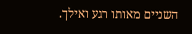השניים מאותו רגע ואילך.